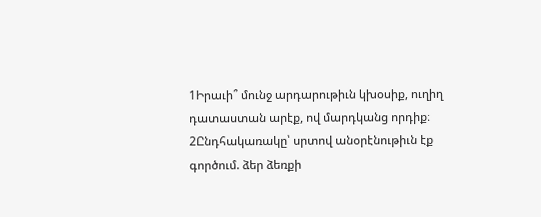1Իրաւի՞ մունջ արդարութիւն կխօսիք, ուղիղ դատաստան արէք, ով մարդկանց որդիք։
2Ընդհակառակը՝ սրտով անօրէնութիւն էք գործում. ձեր ձեռքի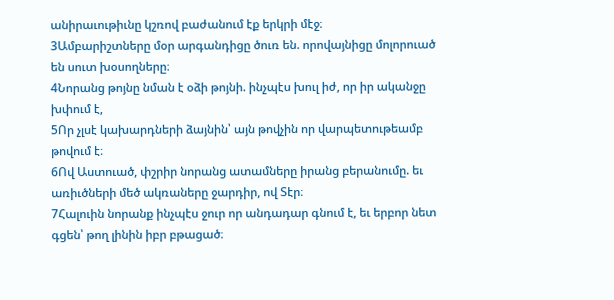անիրաւութիւնը կշռով բաժանում էք երկրի մէջ։
3Ամբարիշտները մօր արգանդիցը ծուռ են. որովայնիցը մոլորուած են սուտ խօսողները։
4Նորանց թոյնը նման է օձի թոյնի. ինչպէս խուլ իժ, որ իր ականջը խփում է,
5Որ չլսէ կախարդների ձայնին՝ այն թովչին որ վարպետութեամբ թովում է։
6Ով Աստուած, փշրիր նորանց ատամները իրանց բերանումը. եւ առիւծների մեծ ակռաները ջարդիր, ով Տէր։
7Հալուին նորանք ինչպէս ջուր որ անդադար գնում է, եւ երբոր նետ գցեն՝ թող լինին իբր բթացած։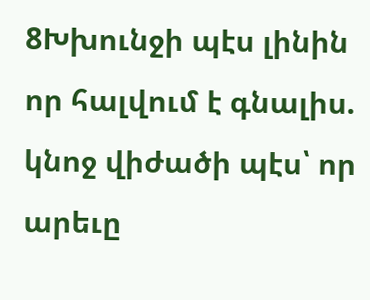8Խխունջի պէս լինին որ հալվում է գնալիս. կնոջ վիժածի պէս՝ որ արեւը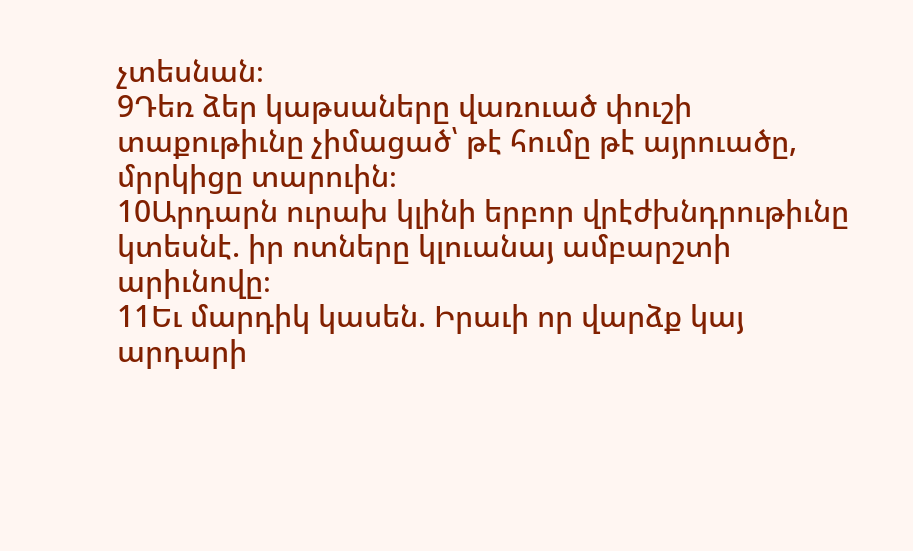չտեսնան։
9Դեռ ձեր կաթսաները վառուած փուշի տաքութիւնը չիմացած՝ թէ հումը թէ այրուածը, մրրկիցը տարուին։
10Արդարն ուրախ կլինի երբոր վրէժխնդրութիւնը կտեսնէ. իր ոտները կլուանայ ամբարշտի արիւնովը։
11Եւ մարդիկ կասեն. Իրաւի որ վարձք կայ արդարի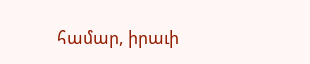համար, իրաւի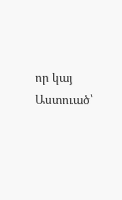որ կայ Աստուած՝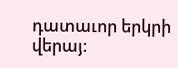դատաւոր երկրի վերայ։